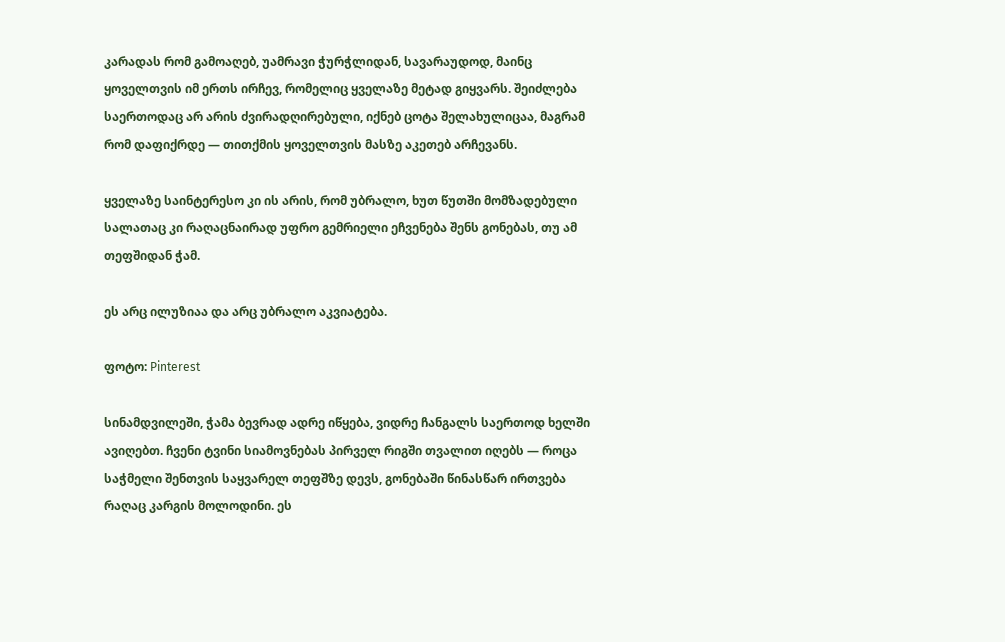კარადას რომ გამოაღებ, უამრავი ჭურჭლიდან, სავარაუდოდ, მაინც ყოველთვის იმ ერთს ირჩევ, რომელიც ყველაზე მეტად გიყვარს. შეიძლება საერთოდაც არ არის ძვირადღირებული, იქნებ ცოტა შელახულიცაა, მაგრამ რომ დაფიქრდე — თითქმის ყოველთვის მასზე აკეთებ არჩევანს.

ყველაზე საინტერესო კი ის არის, რომ უბრალო, ხუთ წუთში მომზადებული სალათაც კი რაღაცნაირად უფრო გემრიელი ეჩვენება შენს გონებას, თუ ამ თეფშიდან ჭამ.

ეს არც ილუზიაა და არც უბრალო აკვიატება.

ფოტო: Pinterest

სინამდვილეში, ჭამა ბევრად ადრე იწყება, ვიდრე ჩანგალს საერთოდ ხელში ავიღებთ. ჩვენი ტვინი სიამოვნებას პირველ რიგში თვალით იღებს — როცა საჭმელი შენთვის საყვარელ თეფშზე დევს, გონებაში წინასწარ ირთვება რაღაც კარგის მოლოდინი. ეს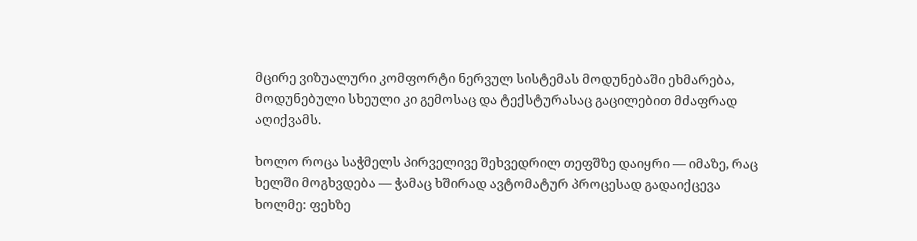მცირე ვიზუალური კომფორტი ნერვულ სისტემას მოდუნებაში ეხმარება, მოდუნებული სხეული კი გემოსაც და ტექსტურასაც გაცილებით მძაფრად აღიქვამს.

ხოლო როცა საჭმელს პირველივე შეხვედრილ თეფშზე დაიყრი — იმაზე, რაც ხელში მოგხვდება — ჭამაც ხშირად ავტომატურ პროცესად გადაიქცევა ხოლმე: ფეხზე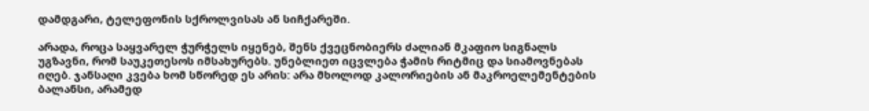დამდგარი, ტელეფონის სქროლვისას ან სიჩქარეში.

არადა, როცა საყვარელ ჭურჭელს იყენებ, შენს ქვეცნობიერს ძალიან მკაფიო სიგნალს უგზავნი, რომ საუკეთესოს იმსახურებს. უნებლიეთ იცვლება ჭამის რიტმიც და სიამოვნებას იღებ. ჯანსაღი კვება ხომ სწორედ ეს არის: არა მხოლოდ კალორიების ან მაკროელემენტების ბალანსი, არამედ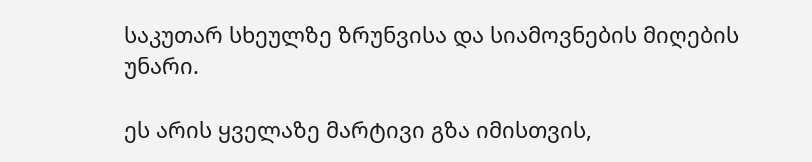საკუთარ სხეულზე ზრუნვისა და სიამოვნების მიღების უნარი.

ეს არის ყველაზე მარტივი გზა იმისთვის,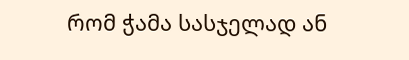რომ ჭამა სასჯელად ან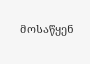მოსაწყენ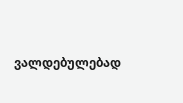ვალდებულებად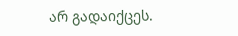არ გადაიქცეს.